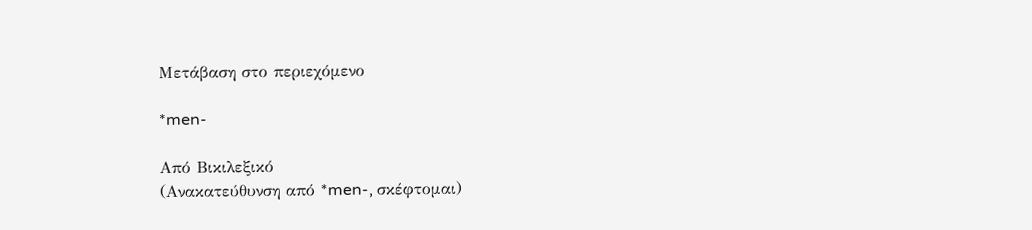Μετάβαση στο περιεχόμενο

*men-

Από Βικιλεξικό
(Ανακατεύθυνση από *men-, σκέφτομαι)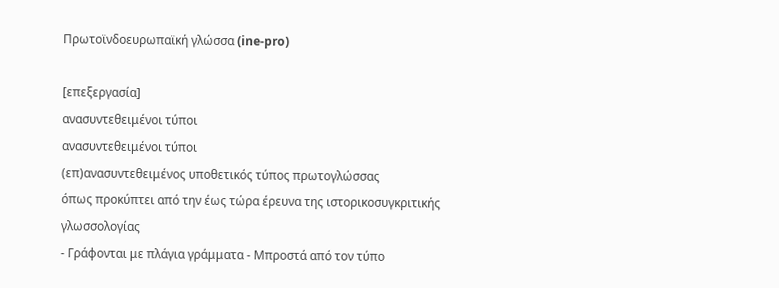Πρωτοϊνδοευρωπαϊκή γλώσσα (ine-pro)

[επεξεργασία]
ανασυντεθειμένοι τύποι
ανασυντεθειμένοι τύποι
(επ)ανασυντεθειμένος υποθετικός τύπος πρωτογλώσσας
όπως προκύπτει από την έως τώρα έρευνα της ιστορικοσυγκριτικής γλωσσολογίας
- Γράφονται με πλάγια γράμματα - Μπροστά από τον τύπο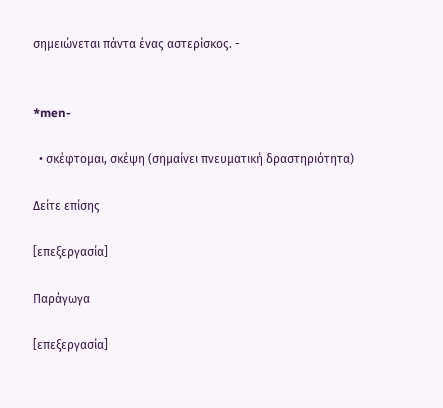σημειώνεται πάντα ένας αστερίσκος. -


*men-

  • σκέφτομαι, σκέψη (σημαίνει πνευματική δραστηριότητα)

Δείτε επίσης

[επεξεργασία]

Παράγωγα

[επεξεργασία]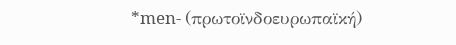*men- (πρωτοϊνδοευρωπαϊκή)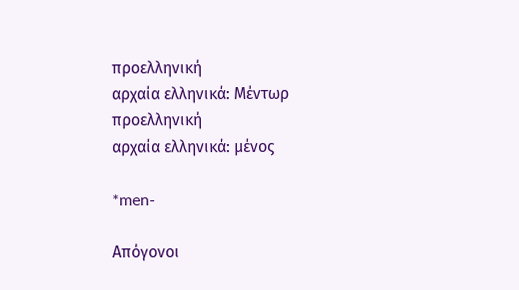προελληνική
αρχαία ελληνικά: Μέντωρ
προελληνική
αρχαία ελληνικά: μένος

*men-

Απόγονοι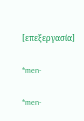[επεξεργασία]

*men-

*men-